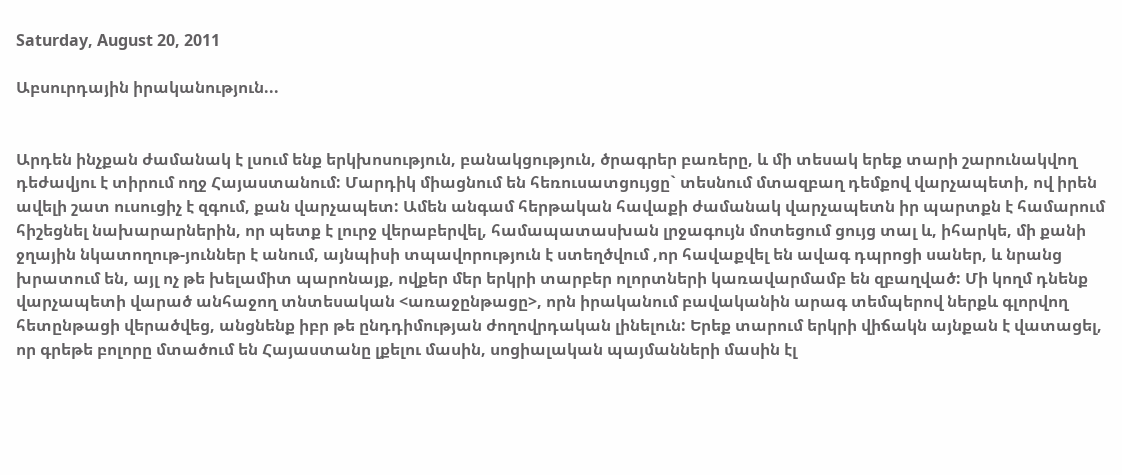Saturday, August 20, 2011

Աբսուրդային իրականություն...


Արդեն ինչքան ժամանակ է լսում ենք երկխոսություն, բանակցություն, ծրագրեր բառերը, և մի տեսակ երեք տարի շարունակվող դեժավյու է տիրում ողջ Հայաստանում: Մարդիկ միացնում են հեռուսատցույցը` տեսնում մտազբաղ դեմքով վարչապետի, ով իրեն ավելի շատ ուսուցիչ է զգում, քան վարչապետ: Ամեն անգամ հերթական հավաքի ժամանակ վարչապետն իր պարտքն է համարում հիշեցնել նախարարներին, որ պետք է լուրջ վերաբերվել, համապատասխան լրջագույն մոտեցում ցույց տալ և, իհարկե, մի քանի ջղային նկատողութ-յուններ է անում, այնպիսի տպավորություն է ստեղծվում ,որ հավաքվել են ավագ դպրոցի սաներ, և նրանց խրատում են, այլ ոչ թե խելամիտ պարոնայք, ովքեր մեր երկրի տարբեր ոլորտների կառավարմամբ են զբաղված: Մի կողմ դնենք վարչապետի վարած անհաջող տնտեսական <առաջընթացը>, որն իրականում բավականին արագ տեմպերով ներքև գլորվող հետընթացի վերածվեց, անցնենք իբր թե ընդդիմության ժողովրդական լինելուն: Երեք տարում երկրի վիճակն այնքան է վատացել, որ գրեթե բոլորը մտածում են Հայաստանը լքելու մասին, սոցիալական պայմանների մասին էլ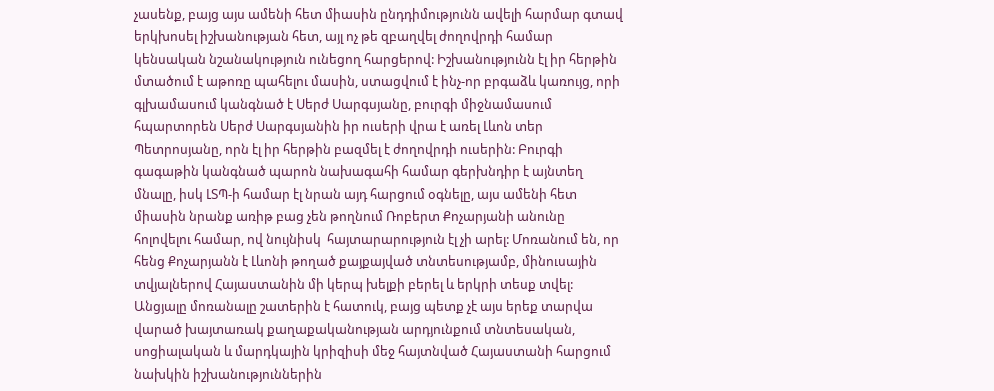չասենք, բայց այս ամենի հետ միասին ընդդիմությունն ավելի հարմար գտավ երկխոսել իշխանության հետ, այլ ոչ թե զբաղվել ժողովրդի համար կենսական նշանակություն ունեցող հարցերով: Իշխանությունն էլ իր հերթին մտածում է աթոռը պահելու մասին, ստացվում է ինչ-որ բրգաձև կառույց, որի գլխամասում կանգնած է Սերժ Սարգսյանը, բուրգի միջնամասում հպարտորեն Սերժ Սարգսյանին իր ուսերի վրա է առել Լևոն տեր Պետրոսյանը, որն էլ իր հերթին բազմել է ժողովրդի ուսերին: Բուրգի գագաթին կանգնած պարոն նախագահի համար գերխնդիր է այնտեղ մնալը, իսկ ԼՏՊ-ի համար էլ նրան այդ հարցում օգնելը, այս ամենի հետ միասին նրանք առիթ բաց չեն թողնում Ռոբերտ Քոչարյանի անունը հոլովելու համար, ով նույնիսկ  հայտարարություն էլ չի արել: Մոռանում են, որ հենց Քոչարյանն է Լևոնի թողած քայքայված տնտեսությամբ, մինուսային տվյալներով Հայաստանին մի կերպ խելքի բերել և երկրի տեսք տվել: Անցյալը մոռանալը շատերին է հատուկ, բայց պետք չէ այս երեք տարվա վարած խայտառակ քաղաքականության արդյունքում տնտեսական, սոցիալական և մարդկային կրիզիսի մեջ հայտնված Հայաստանի հարցում նախկին իշխանություններին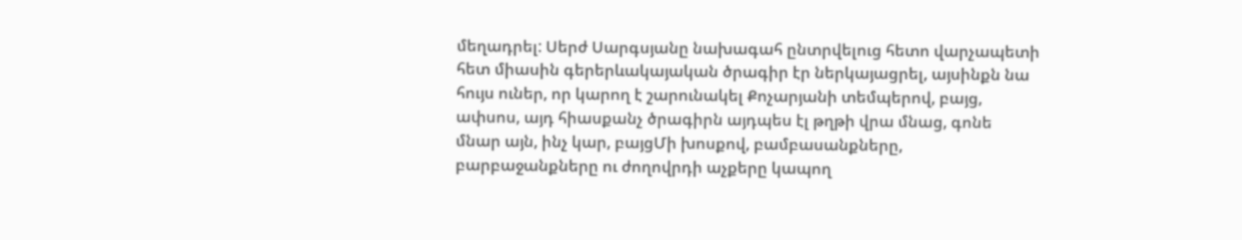մեղադրել: Սերժ Սարգսյանը նախագահ ընտրվելուց հետո վարչապետի հետ միասին գերերևակայական ծրագիր էր ներկայացրել, այսինքն նա հույս ուներ, որ կարող է շարունակել Քոչարյանի տեմպերով, բայց, ափսոս, այդ հիասքանչ ծրագիրն այդպես էլ թղթի վրա մնաց, գոնե մնար այն, ինչ կար, բայցՄի խոսքով, բամբասանքները, բարբաջանքները ու ժողովրդի աչքերը կապող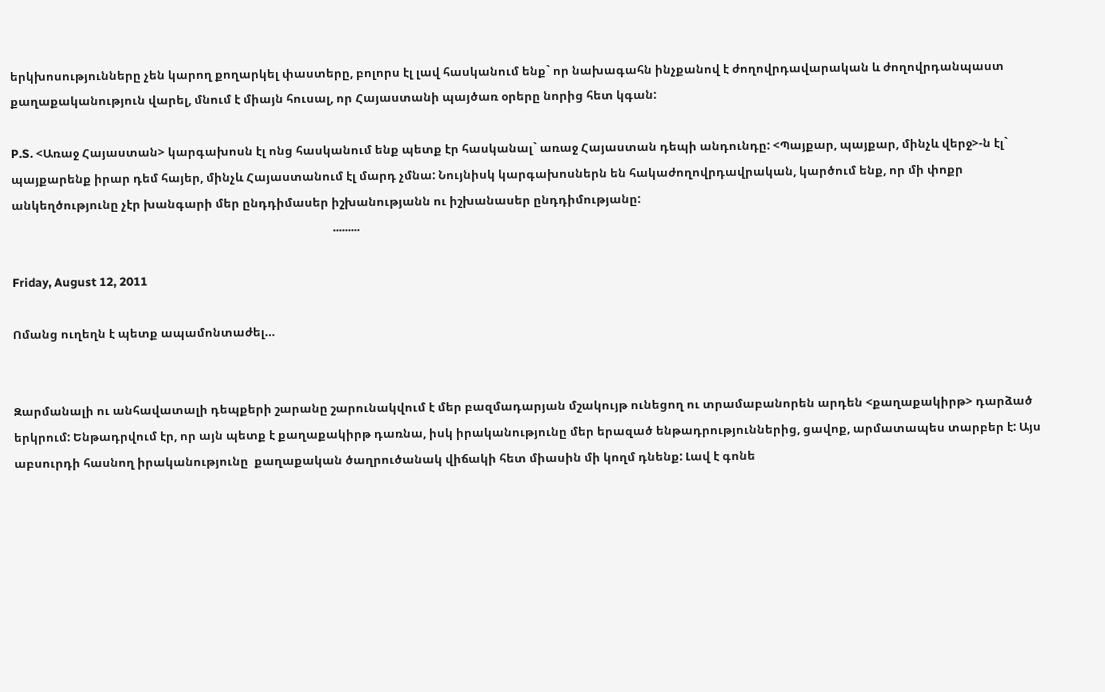երկխոսությունները չեն կարող քողարկել փաստերը, բոլորս էլ լավ հասկանում ենք` որ նախագահն ինչքանով է ժողովրդավարական և ժողովրդանպաստ քաղաքականություն վարել, մնում է միայն հուսալ, որ Հայաստանի պայծառ օրերը նորից հետ կգան:

P.S. <Առաջ Հայաստան> կարգախոսն էլ ոնց հասկանում ենք պետք էր հասկանալ` առաջ Հայաստան դեպի անդունդը: <Պայքար, պայքար, մինչև վերջ>-ն էլ` պայքարենք իրար դեմ հայեր, մինչև Հայաստանում էլ մարդ չմնա: Նույնիսկ կարգախոսներն են հակաժողովրդավրական, կարծում ենք, որ մի փոքր անկեղծությունը չէր խանգարի մեր ընդդիմասեր իշխանությանն ու իշխանասեր ընդդիմությանը:
                                                                                                           .........

Friday, August 12, 2011

Ոմանց ուղեղն է պետք ապամոնտաժել…


Զարմանալի ու անհավատալի դեպքերի շարանը շարունակվում է մեր բազմադարյան մշակույթ ունեցող ու տրամաբանորեն արդեն <քաղաքակիրթ> դարձած երկրում: Ենթադրվում էր, որ այն պետք է քաղաքակիրթ դառնա, իսկ իրականությունը մեր երազած ենթադրություններից, ցավոք, արմատապես տարբեր է: Այս աբսուրդի հասնող իրականությունը  քաղաքական ծաղրուծանակ վիճակի հետ միասին մի կողմ դնենք: Լավ է գոնե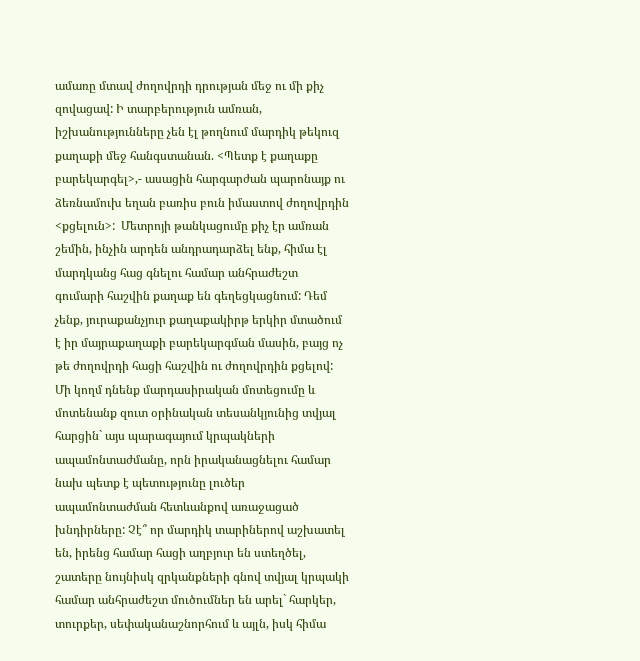ամառը մտավ ժողովրդի դրության մեջ ու մի քիչ զովացավ: Ի տարբերություն ամռան, իշխանությունները չեն էլ թողնում մարդիկ թեկուզ  քաղաքի մեջ հանգստանան. <Պետք է քաղաքը բարեկարգել>,- ասացին հարգարժան պարոնայք ու ձեռնամուխ եղան բառիս բուն իմաստով ժողովրդին <քցելուն>:  Մետրոյի թանկացումը քիչ էր ամռան շեմին, ինչին արդեն անդրադարձել ենք, հիմա էլ մարդկանց հաց գնելու համար անհրաժեշտ գումարի հաշվին քաղաք են գեղեցկացնում: Դեմ չենք, յուրաքանչյուր քաղաքակիրթ երկիր մտածում է իր մայրաքաղաքի բարեկարգման մասին, բայց ոչ թե ժողովրդի հացի հաշվին ու ժողովրդին քցելով: Մի կողմ դնենք մարդասիրական մոտեցումը և մոտենանք զուտ օրինական տեսանկյունից տվյալ հարցին` այս պարագայում կրպակների ապամոնտաժմանը, որն իրականացնելու համար նախ պետք է պետությունը լուծեր ապամոնտաժման հետևանքով առաջացած խնդիրները: Չէ՞ որ մարդիկ տարիներով աշխատել են, իրենց համար հացի աղբյուր են ստեղծել, շատերը նույնիսկ զրկանքների գնով տվյալ կրպակի համար անհրաժեշտ մուծումներ են արել` հարկեր, տուրքեր, սեփականաշնորհում և այլն, իսկ հիմա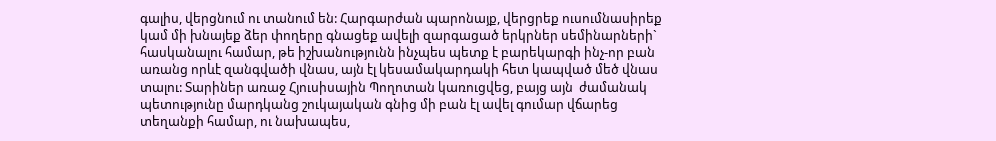գալիս, վերցնում ու տանում են: Հարգարժան պարոնայք, վերցրեք ուսումնասիրեք կամ մի խնայեք ձեր փողերը գնացեք ավելի զարգացած երկրներ սեմինարների` հասկանալու համար, թե իշխանությունն ինչպես պետք է բարեկարգի ինչ-որ բան առանց որևէ զանգվածի վնաս, այն էլ կեսամակարդակի հետ կապված մեծ վնաս տալու: Տարիներ առաջ Հյուսիսային Պողոտան կառուցվեց, բայց այն  ժամանակ պետությունը մարդկանց շուկայական գնից մի բան էլ ավել գումար վճարեց տեղանքի համար, ու նախապես,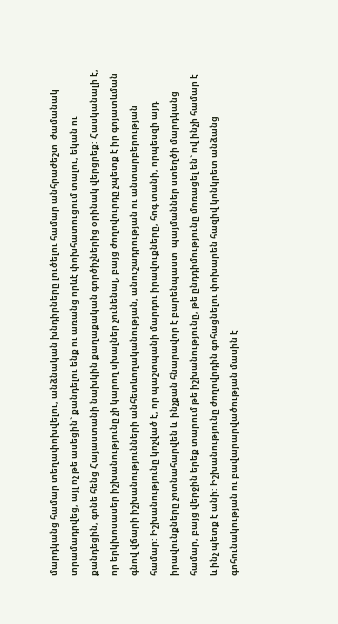մարդկանց համար տեղափոխվելու, անձնական խնդիրները լուծելու համար անհրաժեշտ  ժամանակ տրամադրվեց, այլ ոչ թե ասեցին` քանդելու ենք ու առանց որևէ փոխհատուցում տալու, եկան ու  քանդեցին, գոնե հենց Հայաստանի նախկին քաղաքական գործիչներից օրինակ վերցրեք: Հասկանալի է, որ երկխոսասեր իշխանությունը չի կարող սխալներ չունենալ, բայց ժողովուրդը չպետք է իր գոյատևման գնով վճարի իշխանությունների անհետևողականության, անուշադրության ու անտարբերության համար: Իշխանությունը կոչված է, որ պաշտպանի մարդու իրավուքները, հոգ տանի, որպեսզի այդ իրավունքները չոտնահարվեն և  ինչքան հնարավոր է բարենպաստ  պայմաններ ստեղծի մարդկանց համար, բայց վերջին երեք տարում թե իշխանությունը, թե ընդդիմությունը մոռացել են` ով ինչի համար է և ինչ պետք է անի: Իշխանությունը ժողովրդին գոհացնելու փոխարեն հազիվ կոնկրետ անձանց գոհունակության ու բավարարվածության մասին է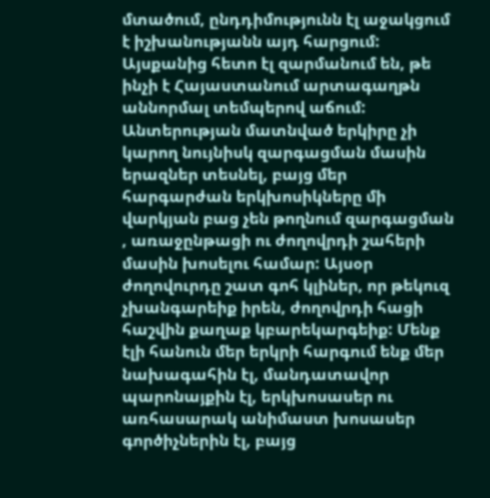մտածում, ընդդիմությունն էլ աջակցում է իշխանությանն այդ հարցում: Այսքանից հետո էլ զարմանում են, թե ինչի է Հայաստանում արտագաղթն աննորմալ տեմպերով աճում:  Անտերության մատնված երկիրը չի կարող նույնիսկ զարգացման մասին երազներ տեսնել, բայց մեր հարգարժան երկխոսիկները մի վարկյան բաց չեն թողնում զարգացման , առաջընթացի ու ժողովրդի շահերի մասին խոսելու համար: Այսօր ժողովուրդը շատ գոհ կլիներ, որ թեկուզ չխանգարեիք իրեն, ժողովրդի հացի հաշվին քաղաք կբարեկարգեիք: Մենք էլի հանուն մեր երկրի հարգում ենք մեր նախագահին էլ, մանդատավոր պարոնայքին էլ, երկխոսասեր ու առհասարակ անիմաստ խոսասեր գործիչներին էլ, բայց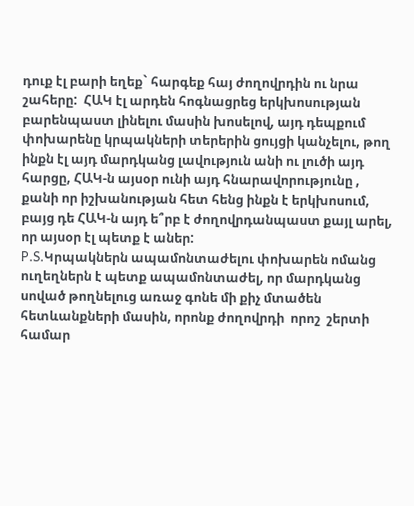դուք էլ բարի եղեք` հարգեք հայ ժողովրդին ու նրա շահերը:  ՀԱԿ էլ արդեն հոգնացրեց երկխոսության բարենպաստ լինելու մասին խոսելով, այդ դեպքում փոխարենը կրպակների տերերին ցույցի կանչելու, թող ինքն էլ այդ մարդկանց լավություն անի ու լուծի այդ հարցը, ՀԱԿ-ն այսօր ունի այդ հնարավորությունը , քանի որ իշխանության հետ հենց ինքն է երկխոսում,  բայց դե ՀԱԿ-ն այդ ե՞րբ է ժողովրդանպաստ քայլ արել, որ այսօր էլ պետք է աներ:
P.S.Կրպակներն ապամոնտաժելու փոխարեն ոմանց ուղեղներն է պետք ապամոնտաժել, որ մարդկանց սոված թողնելուց առաջ գոնե մի քիչ մտածեն հետևանքների մասին, որոնք ժողովրդի  որոշ  շերտի համար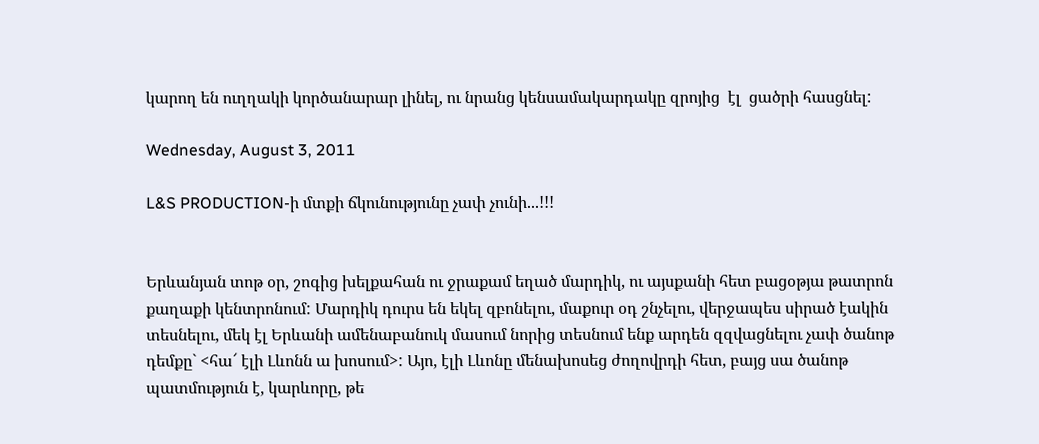կարող են ուղղակի կործանարար լինել, ու նրանց կենսամակարդակը զրոյից  էլ  ցածրի հասցնել:

Wednesday, August 3, 2011

L&S PRODUCTION-ի մտքի ճկունությունը չափ չունի...!!!


Երևանյան տոթ օր, շոգից խելքահան ու ջրաքամ եղած մարդիկ, ու այսքանի հետ բացօթյա թատրոն  քաղաքի կենտրոնում: Մարդիկ դուրս են եկել զբոնելու, մաքուր օդ շնչելու, վերջապես սիրած էակին տեսնելու, մեկ էլ Երևանի ամենաբանուկ մասում նորից տեսնում ենք արդեն զզվացնելու չափ ծանոթ դեմքը` <հա՜ էլի Լևոնն ա խոսում>: Այո, էլի Լևոնը մենախոսեց ժողովրդի հետ, բայց սա ծանոթ պատմություն է, կարևորը, թե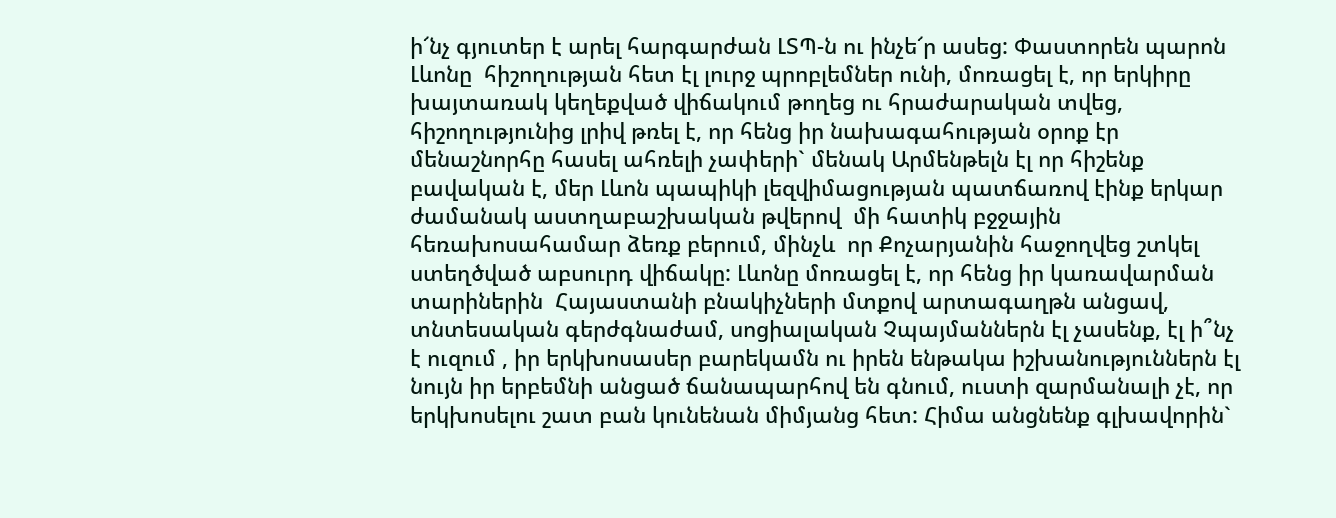ի՜նչ գյուտեր է արել հարգարժան ԼՏՊ-ն ու ինչե՜ր ասեց: Փաստորեն պարոն Լևոնը  հիշողության հետ էլ լուրջ պրոբլեմներ ունի, մոռացել է, որ երկիրը խայտառակ կեղեքված վիճակում թողեց ու հրաժարական տվեց, հիշողությունից լրիվ թռել է, որ հենց իր նախագահության օրոք էր մենաշնորհը հասել ահռելի չափերի` մենակ Արմենթելն էլ որ հիշենք բավական է, մեր Լևոն պապիկի լեզվիմացության պատճառով էինք երկար ժամանակ աստղաբաշխական թվերով  մի հատիկ բջջային հեռախոսահամար ձեռք բերում, մինչև  որ Քոչարյանին հաջողվեց շտկել ստեղծված աբսուրդ վիճակը: Լևոնը մոռացել է, որ հենց իր կառավարման տարիներին  Հայաստանի բնակիչների մտքով արտագաղթն անցավ, տնտեսական գերժգնաժամ, սոցիալական Չպայմաններն էլ չասենք, էլ ի՞նչ է ուզում , իր երկխոսասեր բարեկամն ու իրեն ենթակա իշխանություններն էլ   նույն իր երբեմնի անցած ճանապարհով են գնում, ուստի զարմանալի չէ, որ երկխոսելու շատ բան կունենան միմյանց հետ: Հիմա անցնենք գլխավորին`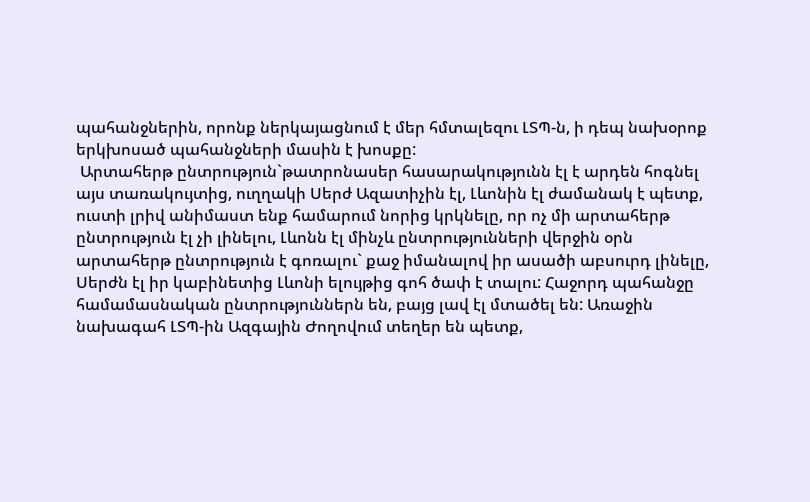պահանջներին, որոնք ներկայացնում է մեր հմտալեզու ԼՏՊ-ն, ի դեպ նախօրոք երկխոսած պահանջների մասին է խոսքը:
 Արտահերթ ընտրություն`թատրոնասեր հասարակությունն էլ է արդեն հոգնել այս տառակույտից, ուղղակի Սերժ Ազատիչին էլ, Լևոնին էլ ժամանակ է պետք, ուստի լրիվ անիմաստ ենք համարում նորից կրկնելը, որ ոչ մի արտահերթ ընտրություն էլ չի լինելու, Լևոնն էլ մինչև ընտրությունների վերջին օրն արտահերթ ընտրություն է գոռալու` քաջ իմանալով իր ասածի աբսուրդ լինելը, Սերժն էլ իր կաբինետից Լևոնի ելույթից գոհ ծափ է տալու: Հաջորդ պահանջը համամասնական ընտրություններն են, բայց լավ էլ մտածել են: Առաջին նախագահ ԼՏՊ-ին Ազգային Ժողովում տեղեր են պետք,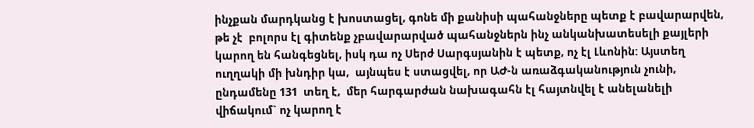ինչքան մարդկանց է խոստացել, գոնե մի քանիսի պահանջները պետք է բավարարվեն, թե չէ  բոլորս էլ գիտենք չբավարարված պահանջներն ինչ անկանխատեսելի քայլերի կարող են հանգեցնել, իսկ դա ոչ Սերժ Սարգսյանին է պետք, ոչ էլ Լևոնին: Այստեղ ուղղակի մի խնդիր կա,  այնպես է ստացվել, որ ԱԺ-ն առաձգականություն չունի, ընդամենը 131  տեղ է,  մեր հարգարժան նախագահն էլ հայտնվել է անելանելի վիճակում` ոչ կարող է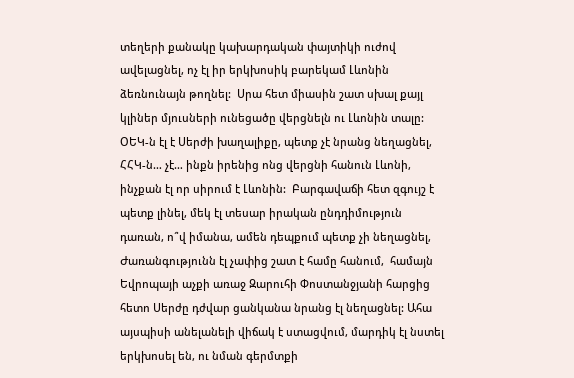տեղերի քանակը կախարդական փայտիկի ուժով ավելացնել, ոչ էլ իր երկխոսիկ բարեկամ Լևոնին ձեռնունայն թողնել:  Սրա հետ միասին շատ սխալ քայլ կլիներ մյուսների ունեցածը վերցնելն ու Լևոնին տալը: ՕԵԿ-ն էլ է Սերժի խաղալիքը, պետք չէ նրանց նեղացնել, ՀՀԿ-ն… չէ… ինքն իրենից ոնց վերցնի հանուն Լևոնի, ինչքան էլ որ սիրում է Լևոնին:  Բարգավաճի հետ զգույշ է պետք լինել, մեկ էլ տեսար իրական ընդդիմություն դառան, ո՞վ իմանա, ամեն դեպքում պետք չի նեղացնել, Ժառանգությունն էլ չափից շատ է համը հանում,  համայն Եվրոպայի աչքի առաջ Զարուհի Փոստանջյանի հարցից հետո Սերժը դժվար ցանկանա նրանց էլ նեղացնել: Ահա այսպիսի անելանելի վիճակ է ստացվում, մարդիկ էլ նստել երկխոսել են, ու նման գերմտքի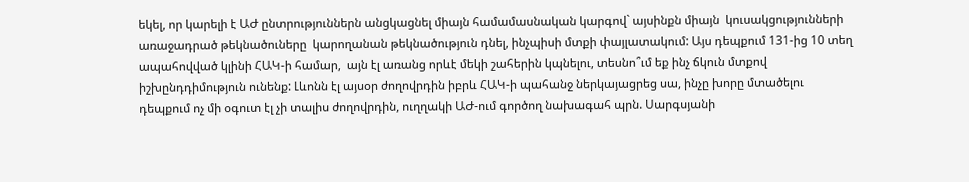եկել, որ կարելի է ԱԺ ընտրություններն անցկացնել միայն համամասնական կարգով` այսինքն միայն  կուսակցությունների առաջադրած թեկնածուները  կարողանան թեկնածություն դնել, ինչպիսի մտքի փայլատակում: Այս դեպքում 131-ից 10 տեղ ապահովված կլինի ՀԱԿ-ի համար,  այն էլ առանց որևէ մեկի շահերին կպնելու, տեսնո՞ւմ եք ինչ ճկուն մտքով իշխընդդիմություն ունենք: Լևոնն էլ այսօր ժողովրդին իբրև ՀԱԿ-ի պահանջ ներկայացրեց սա, ինչը խորը մտածելու դեպքում ոչ մի օգուտ էլ չի տալիս ժողովրդին, ուղղակի ԱԺ-ում գործող նախագահ պրն. Սարգսյանի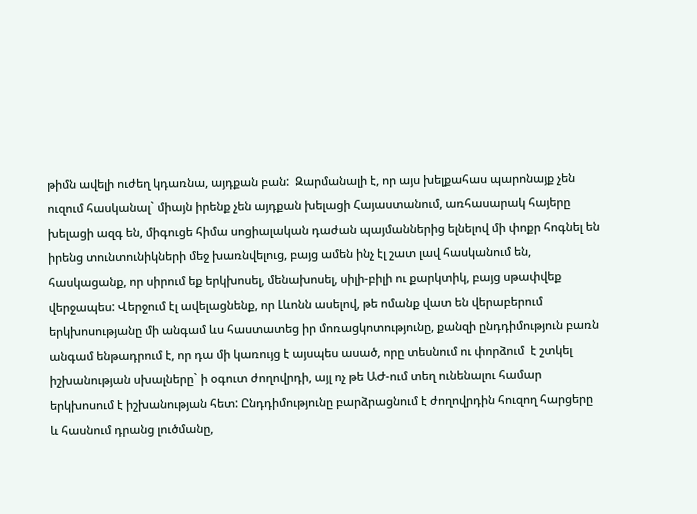թիմն ավելի ուժեղ կդառնա, այդքան բան:  Զարմանալի է, որ այս խելքահաս պարոնայք չեն ուզում հասկանալ` միայն իրենք չեն այդքան խելացի Հայաստանում, առհասարակ հայերը խելացի ազգ են, միգուցե հիմա սոցիալական դաժան պայմաններից ելնելով մի փոքր հոգնել են իրենց տունտունիկների մեջ խառնվելուց, բայց ամեն ինչ էլ շատ լավ հասկանում են, հասկացանք, որ սիրում եք երկխոսել, մենախոսել, սիլի-բիլի ու քարկտիկ, բայց սթափվեք վերջապես: Վերջում էլ ավելացնենք, որ Լևոնն ասելով, թե ոմանք վատ են վերաբերում երկխոսությանը մի անգամ ևս հաստատեց իր մոռացկոտությունը, քանզի ընդդիմություն բառն անգամ ենթադրում է, որ դա մի կառույց է այսպես ասած, որը տեսնում ու փորձում  է շտկել իշխանության սխալները` ի օգուտ ժողովրդի, այլ ոչ թե ԱԺ-ում տեղ ունենալու համար երկխոսում է իշխանության հետ: Ընդդիմությունը բարձրացնում է ժողովրդին հուզող հարցերը և հասնում դրանց լուծմանը,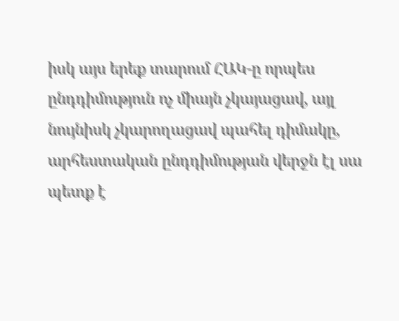իսկ այս երեք տարում ՀԱԿ-ը որպես ընդդիմություն ոչ միայն չկայացավ, այլ նույնիսկ չկարողացավ պահել դիմակը, արհեստական ընդդիմության վերջն էլ սա պետք է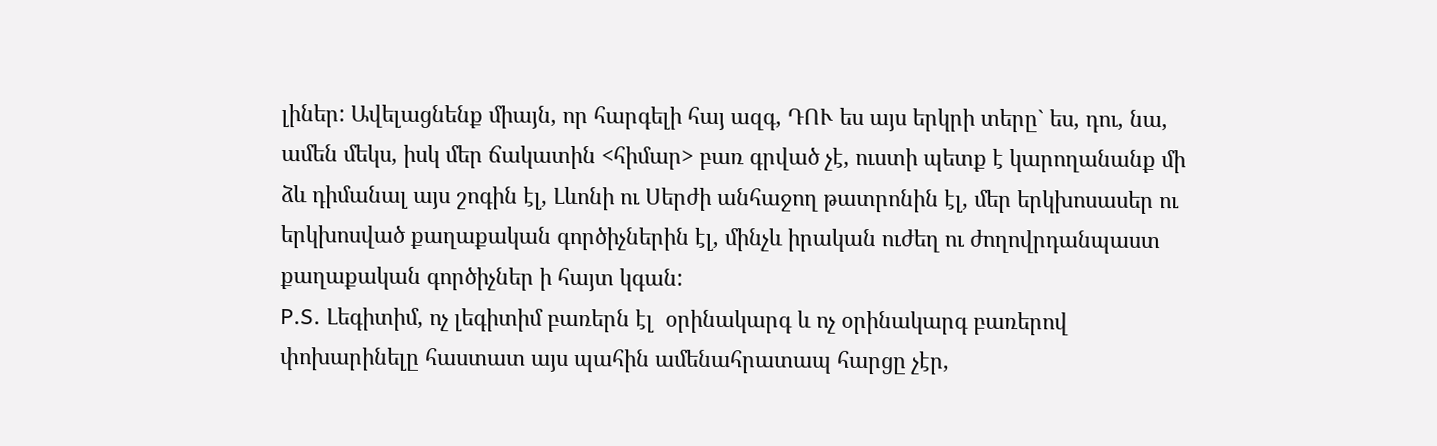լիներ: Ավելացնենք միայն, որ հարգելի հայ ազգ, ԴՈՒ ես այս երկրի տերը` ես, դու, նա, ամեն մեկս, իսկ մեր ճակատին <հիմար> բառ գրված չէ, ուստի պետք է կարողանանք մի ձև դիմանալ այս շոգին էլ, Լևոնի ու Սերժի անհաջող թատրոնին էլ, մեր երկխոսասեր ու երկխոսված քաղաքական գործիչներին էլ, մինչև իրական ուժեղ ու ժողովրդանպաստ քաղաքական գործիչներ ի հայտ կգան:
P.S. Լեգիտիմ, ոչ լեգիտիմ բառերն էլ  օրինակարգ և ոչ օրինակարգ բառերով փոխարինելը հաստատ այս պահին ամենահրատապ հարցը չէր,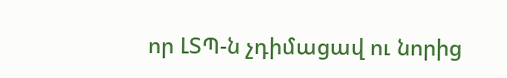որ ԼՏՊ-ն չդիմացավ ու նորից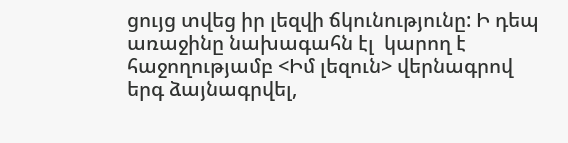ցույց տվեց իր լեզվի ճկունությունը: Ի դեպ առաջինը նախագահն էլ  կարող է  հաջողությամբ <Իմ լեզուն> վերնագրով երգ ձայնագրվել,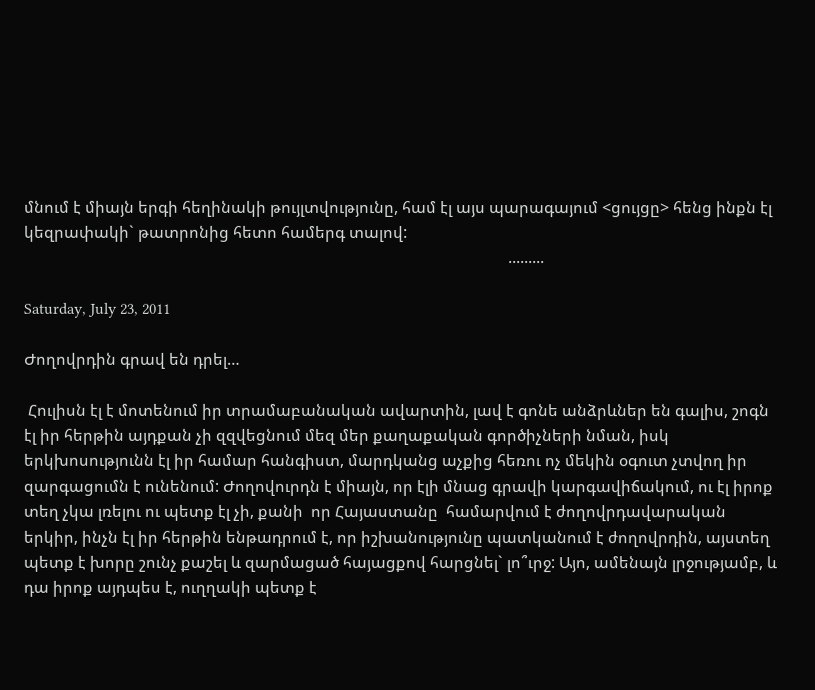մնում է միայն երգի հեղինակի թույլտվությունը, համ էլ այս պարագայում <ցույցը> հենց ինքն էլ կեզրափակի` թատրոնից հետո համերգ տալով:
                                                                                                                         .........

Saturday, July 23, 2011

Ժողովրդին գրավ են դրել…

 Հուլիսն էլ է մոտենում իր տրամաբանական ավարտին, լավ է գոնե անձրևներ են գալիս, շոգն էլ իր հերթին այդքան չի զզվեցնում մեզ մեր քաղաքական գործիչների նման, իսկ երկխոսությունն էլ իր համար հանգիստ, մարդկանց աչքից հեռու ոչ մեկին օգուտ չտվող իր զարգացումն է ունենում: Ժողովուրդն է միայն, որ էլի մնաց գրավի կարգավիճակում, ու էլ իրոք տեղ չկա լռելու ու պետք էլ չի, քանի  որ Հայաստանը  համարվում է ժողովրդավարական երկիր, ինչն էլ իր հերթին ենթադրում է, որ իշխանությունը պատկանում է ժողովրդին, այստեղ պետք է խորը շունչ քաշել և զարմացած հայացքով հարցնել` լո՞ւրջ: Այո, ամենայն լրջությամբ, և դա իրոք այդպես է, ուղղակի պետք է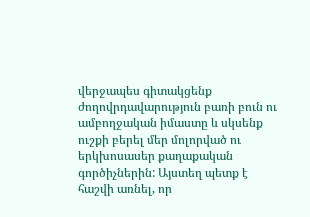վերջապես գիտակցենք ժողովրդավարություն բառի բուն ու ամբողջական իմաստը և սկսենք ուշքի բերել մեր մոլորված ու երկխոսասեր քաղաքական գործիչներին: Այստեղ պետք է հաշվի առնել, որ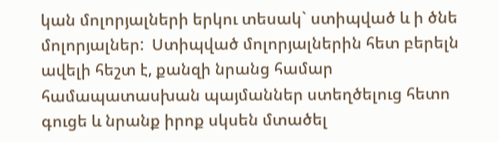կան մոլորյալների երկու տեսակ` ստիպված և ի ծնե մոլորյալներ:  Ստիպված մոլորյալներին հետ բերելն ավելի հեշտ է, քանզի նրանց համար համապատասխան պայմաններ ստեղծելուց հետո գուցե և նրանք իրոք սկսեն մտածել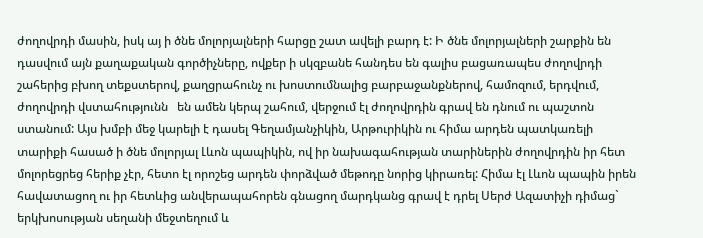ժողովրդի մասին, իսկ այ ի ծնե մոլորյալների հարցը շատ ավելի բարդ է: Ի ծնե մոլորյալների շարքին են դասվում այն քաղաքական գործիչները, ովքեր ի սկզբանե հանդես են գալիս բացառապես ժողովրդի շահերից բխող տեքստերով, քաղցրահունչ ու խոստումնալից բարբաջանքներով, համոզում, երդվում, ժողովրդի վստահությունն   են ամեն կերպ շահում, վերջում էլ ժողովրդին գրավ են դնում ու պաշտոն ստանում: Այս խմբի մեջ կարելի է դասել Գեղամյանչիկին, Արթուրիկին ու հիմա արդեն պատկառելի տարիքի հասած ի ծնե մոլորյալ Լևոն պապիկին, ով իր նախագահության տարիներին ժողովրդին իր հետ մոլորեցրեց հերիք չէր, հետո էլ որոշեց արդեն փորձված մեթոդը նորից կիրառել: Հիմա էլ Լևոն պապին իրեն հավատացող ու իր հետևից անվերապահորեն գնացող մարդկանց գրավ է դրել Սերժ Ազատիչի դիմաց` երկխոսության սեղանի մեջտեղում և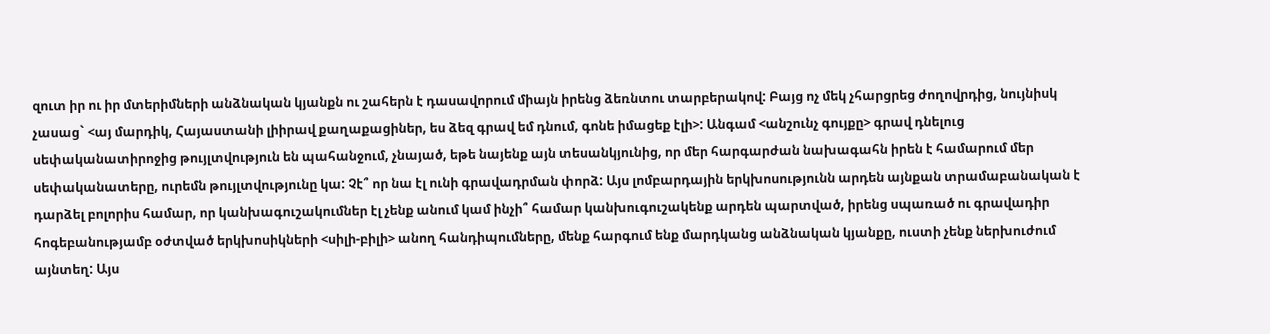զուտ իր ու իր մտերիմների անձնական կյանքն ու շահերն է դասավորում միայն իրենց ձեռնտու տարբերակով: Բայց ոչ մեկ չհարցրեց ժողովրդից, նույնիսկ չասաց` <այ մարդիկ, Հայաստանի լիիրավ քաղաքացիներ, ես ձեզ գրավ եմ դնում, գոնե իմացեք էլի>: Անգամ <անշունչ գույքը> գրավ դնելուց սեփականատիրոջից թույլտվություն են պահանջում, չնայած, եթե նայենք այն տեսանկյունից, որ մեր հարգարժան նախագահն իրեն է համարում մեր սեփականատերը, ուրեմն թույլտվությունը կա: Չէ՞ որ նա էլ ունի գրավադրման փորձ: Այս լոմբարդային երկխոսությունն արդեն այնքան տրամաբանական է դարձել բոլորիս համար, որ կանխագուշակումներ էլ չենք անում կամ ինչի՞ համար կանխուգուշակենք արդեն պարտված, իրենց սպառած ու գրավադիր հոգեբանությամբ օժտված երկխոսիկների <սիլի-բիլի> անող հանդիպումները, մենք հարգում ենք մարդկանց անձնական կյանքը, ուստի չենք ներխուժում այնտեղ: Այս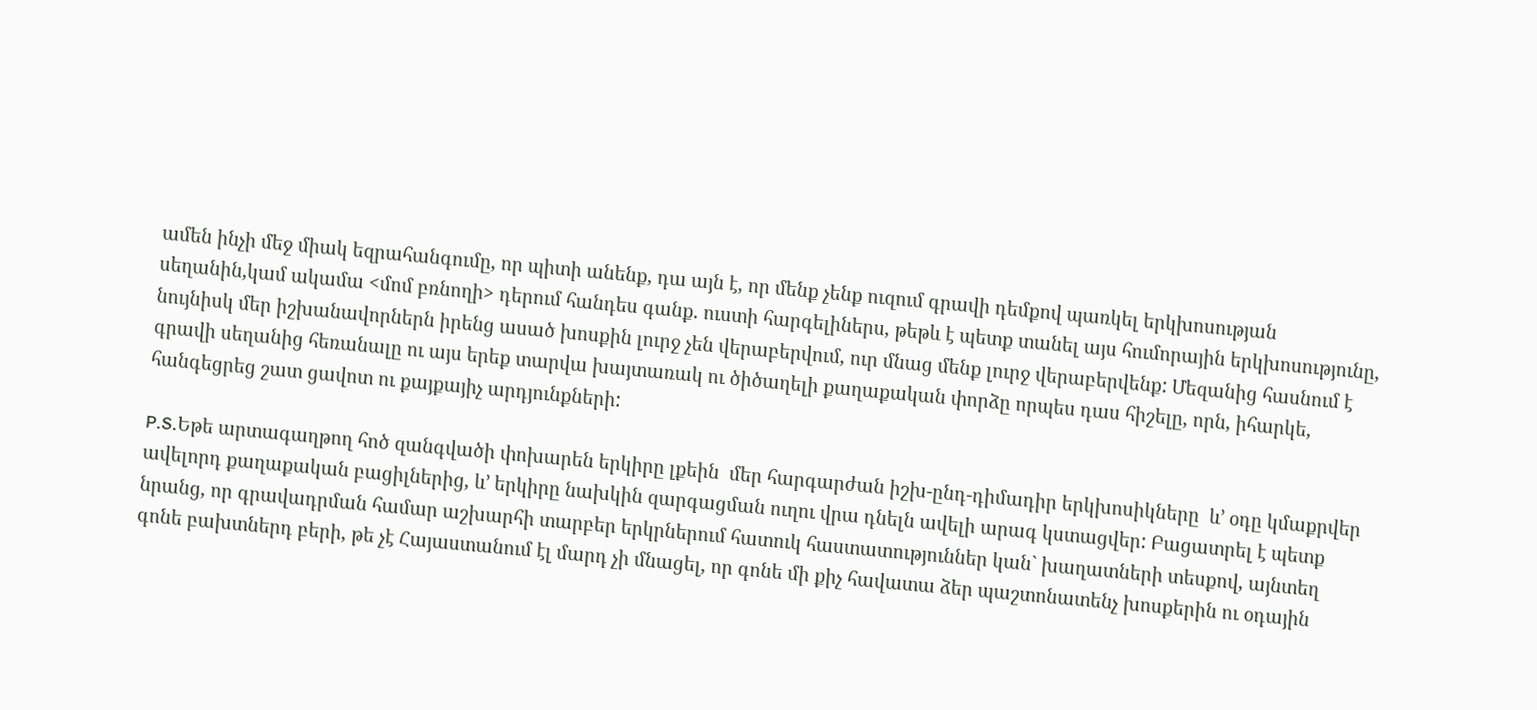ամեն ինչի մեջ միակ եզրահանգումը, որ պիտի անենք, դա այն է, որ մենք չենք ուզում գրավի դեմքով պառկել երկխոսության սեղանին,կամ ակամա <մոմ բռնողի> դերում հանդես գանք. ուստի հարգելիներս, թեթև է պետք տանել այս հումորային երկխոսությունը, նույնիսկ մեր իշխանավորներն իրենց ասած խոսքին լուրջ չեն վերաբերվում, ուր մնաց մենք լուրջ վերաբերվենք: Մեզանից հասնում է գրավի սեղանից հեռանալը ու այս երեք տարվա խայտառակ ու ծիծաղելի քաղաքական փորձը որպես դաս հիշելը, որն, իհարկե, հանգեցրեց շատ ցավոտ ու քայքայիչ արդյունքների:

P.S.Եթե արտագաղթող հոծ զանգվածի փոխարեն երկիրը լքեին  մեր հարգարժան իշխ-ընդ-դիմադիր երկխոսիկները  և’ օդը կմաքրվեր ավելորդ քաղաքական բացիլներից, և’ երկիրը նախկին զարգացման ուղու վրա դնելն ավելի արագ կստացվեր: Բացատրել է պետք նրանց, որ գրավադրման համար աշխարհի տարբեր երկրներում հատուկ հաստատություններ կան` խաղատների տեսքով, այնտեղ գոնե բախտներդ բերի, թե չէ Հայաստանում էլ մարդ չի մնացել, որ գոնե մի քիչ հավատա ձեր պաշտոնատենչ խոսքերին ու օդային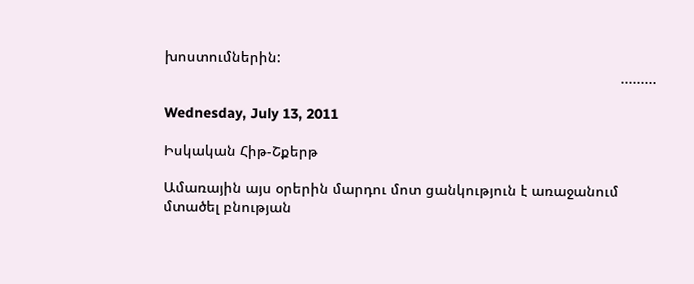խոստումներին:
                                                                                                                  .........

Wednesday, July 13, 2011

Իսկական Հիթ-Շքերթ

Ամառային այս օրերին մարդու մոտ ցանկություն է առաջանում մտածել բնության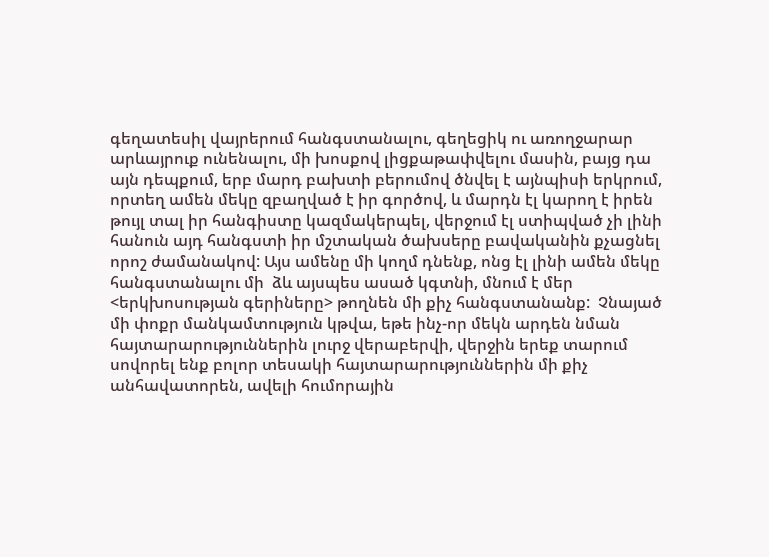գեղատեսիլ վայրերում հանգստանալու, գեղեցիկ ու առողջարար արևայրուք ունենալու, մի խոսքով լիցքաթափվելու մասին, բայց դա այն դեպքում, երբ մարդ բախտի բերումով ծնվել է այնպիսի երկրում, որտեղ ամեն մեկը զբաղված է իր գործով, և մարդն էլ կարող է իրեն թույլ տալ իր հանգիստը կազմակերպել, վերջում էլ ստիպված չի լինի հանուն այդ հանգստի իր մշտական ծախսերը բավականին քչացնել որոշ ժամանակով: Այս ամենը մի կողմ դնենք, ոնց էլ լինի ամեն մեկը հանգստանալու մի  ձև այսպես ասած կգտնի, մնում է մեր <երկխոսության գերիները> թողնեն մի քիչ հանգստանանք:  Չնայած մի փոքր մանկամտություն կթվա, եթե ինչ-որ մեկն արդեն նման հայտարարություններին լուրջ վերաբերվի, վերջին երեք տարում սովորել ենք բոլոր տեսակի հայտարարություններին մի քիչ անհավատորեն, ավելի հումորային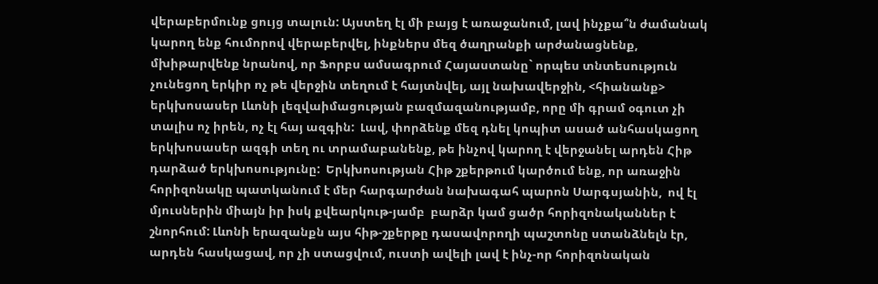վերաբերմունք ցույց տալուն: Այստեղ էլ մի բայց է առաջանում, լավ ինչքա՞ն ժամանակ կարող ենք հումորով վերաբերվել, ինքներս մեզ ծաղրանքի արժանացնենք, մխիթարվենք նրանով, որ Ֆորբս ամսագրում Հայաստանը` որպես տնտեսություն չունեցող երկիր ոչ թե վերջին տեղում է հայտնվել, այլ նախավերջին, <հիանանք> երկխոսասեր Լևոնի լեզվաիմացության բազմազանությամբ, որը մի գրամ օգուտ չի տալիս ոչ իրեն, ոչ էլ հայ ազգին:  Լավ, փորձենք մեզ դնել կոպիտ ասած անհասկացող երկխոսասեր ազգի տեղ ու տրամաբանենք, թե ինչով կարող է վերջանել արդեն Հիթ դարձած երկխոսությունը:  Երկխոսության Հիթ շքերթում կարծում ենք, որ առաջին հորիզոնակը պատկանում է մեր հարգարժան նախագահ պարոն Սարգսյանին,  ով էլ մյուսներին միայն իր իսկ քվեարկութ-յամբ  բարձր կամ ցածր հորիզոնականներ է շնորհում: Լևոնի երազանքն այս հիթ-շքերթը դասավորողի պաշտոնը ստանձնելն էր, արդեն հասկացավ, որ չի ստացվում, ուստի ավելի լավ է ինչ-որ հորիզոնական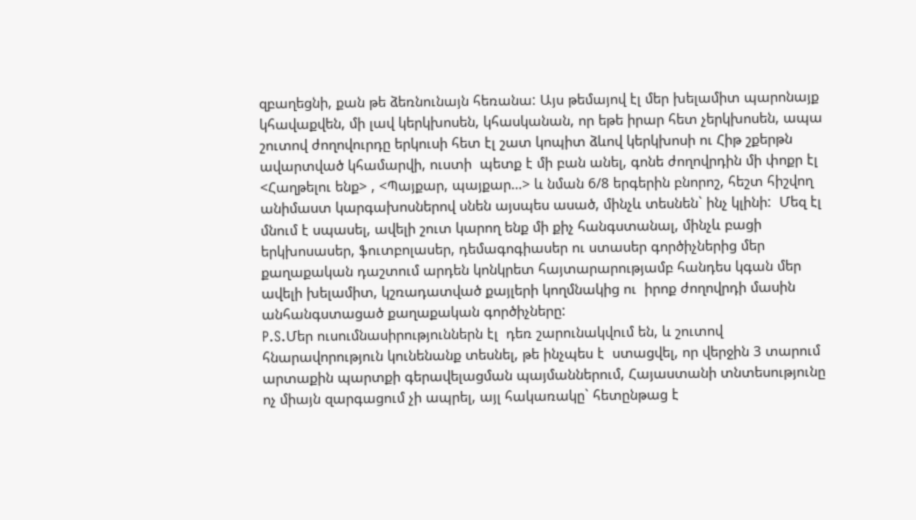զբաղեցնի, քան թե ձեռնունայն հեռանա: Այս թեմայով էլ մեր խելամիտ պարոնայք կհավաքվեն, մի լավ կերկխոսեն, կհասկանան, որ եթե իրար հետ չերկխոսեն, ապա շուտով ժողովուրդը երկուսի հետ էլ շատ կոպիտ ձևով կերկխոսի ու Հիթ շքերթն ավարտված կհամարվի, ուստի  պետք է մի բան անել, գոնե ժողովրդին մի փոքր էլ <Հաղթելու ենք> , <Պայքար, պայքար…> և նման 6/8 երգերին բնորոշ, հեշտ հիշվող անիմաստ կարգախոսներով սնեն այսպես ասած, մինչև տեսնեն` ինչ կլինի:  Մեզ էլ մնում է սպասել, ավելի շուտ կարող ենք մի քիչ հանգստանալ, մինչև բացի երկխոսասեր, ֆուտբոլասեր, դեմագոգիասեր ու ստասեր գործիչներից մեր քաղաքական դաշտում արդեն կոնկրետ հայտարարությամբ հանդես կգան մեր ավելի խելամիտ, կշռադատված քայլերի կողմնակից ու  իրոք ժողովրդի մասին անհանգստացած քաղաքական գործիչները:
P.S.Մեր ուսումնասիրություններն էլ  դեռ շարունակվում են, և շուտով հնարավորություն կունենանք տեսնել, թե ինչպես է  ստացվել, որ վերջին 3 տարում արտաքին պարտքի գերավելացման պայմաններում, Հայաստանի տնտեսությունը ոչ միայն զարգացում չի ապրել, այլ հակառակը` հետընթաց է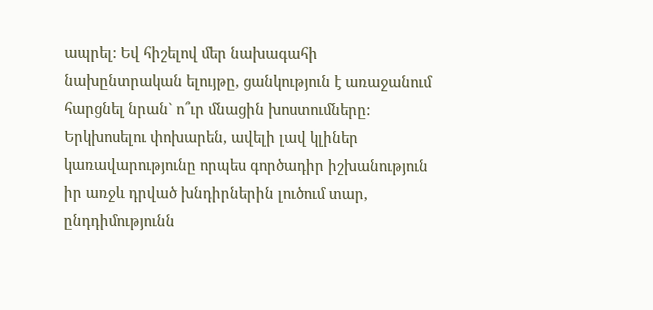ապրել: Եվ հիշելով մեր նախագահի նախընտրական ելույթը, ցանկություն է առաջանում հարցնել նրան` ո՞ւր մնացին խոստումները: Երկխոսելու փոխարեն, ավելի լավ կլիներ կառավարությունը որպես գործադիր իշխանություն իր առջև դրված խնդիրներին լուծում տար, ընդդիմությունն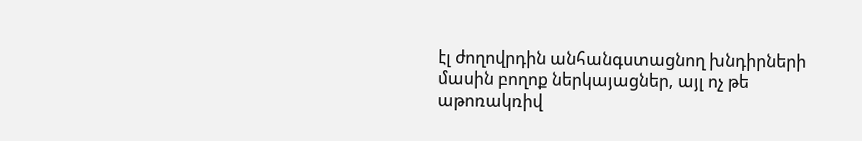էլ ժողովրդին անհանգստացնող խնդիրների մասին բողոք ներկայացներ, այլ ոչ թե աթոռակռիվ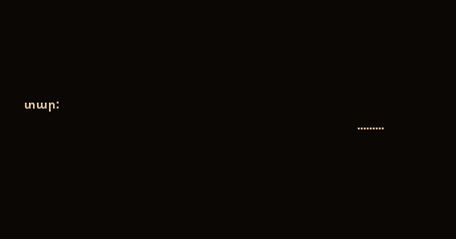տար:
                                                                                                               .........